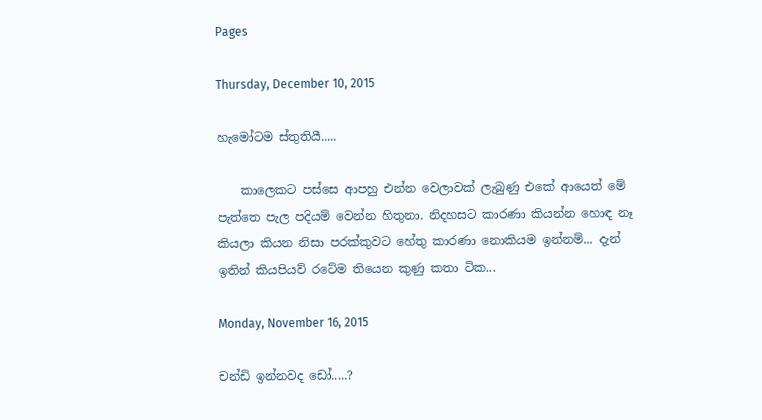Pages

Thursday, December 10, 2015

හැමෝටම ස්තුතියී.....

    කාලෙකට පස්සෙ ආපහු එන්න වෙලාවක් ලැබුණු එකේ ආයෙත් මේ පැත්තෙ පැල පදියම් වෙන්න හිතුනා. නිදහසට කාරණා කියන්න හොඳ නෑ කියලා කියන නිසා පරක්කුවට හේතු කාරණා නොකියම ඉන්නම්... දැන් ඉතින් කියපියව් රටේම තියෙන කුණු කතා ටික...

Monday, November 16, 2015

චන්ඩි ඉන්නවද ඩෝ.....?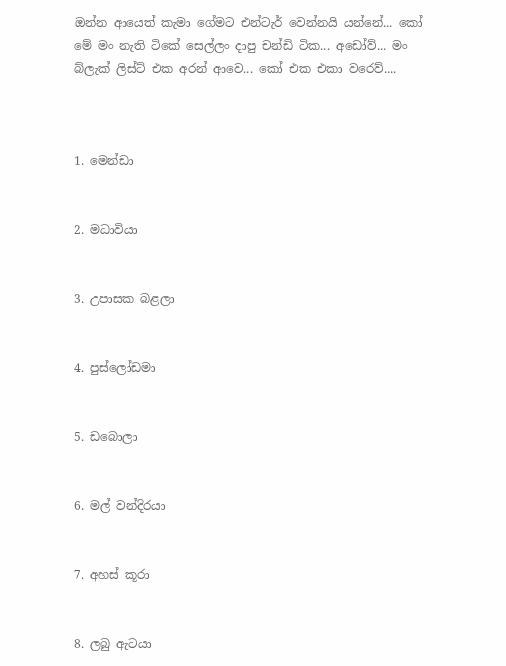ඔන්න ආයෙත් කැමා ගේමට එන්ටැර් වෙන්නයි යන්නේ... කෝ මේ මං නැති ටිකේ සෙල්ලං දාපු චන්ඩි ටික... අඩෝව්... මං බ්ලැක් ලිස්ට් එක අරන් ආවෙ... කෝ එක එකා වරෙව්....



1. මෙන්ඩා


2. මධාවියා


3. උපාසක බළලා


4. පුස්ලෝඩමා


5. ඩබොලා


6. මල් වන්දිරයා


7. අහස් කූරා


8. ලබු ඇටයා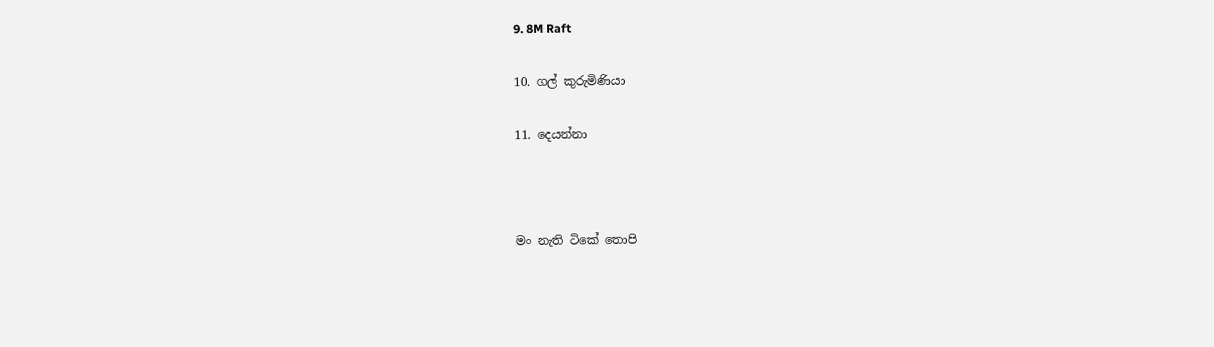9. 8M Raft

10. ගල් කුරුමිණියා

11. දෙයන්නා



මං නැති ටිකේ තොපි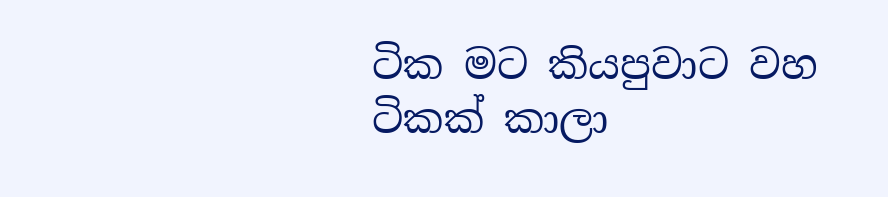ටික මට කියපුවාට වහ ටිකක් කාලා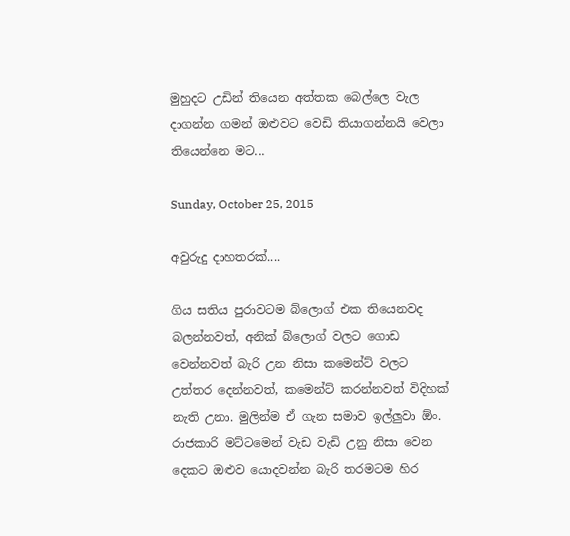මුහුදට උඩින් තියෙන අත්තක බෙල්ලෙ වැල දාගන්න ගමන් ඔළුවට වෙඩි තියාගන්නයි වෙලා තියෙන්නෙ මට...

Sunday, October 25, 2015

අවුරුදු දාහතරක්....

ගිය සතිය පුරාවටම බ්ලොග් එක තියෙනවද බලන්නවත්, අනික් බ්ලොග් වලට ගොඩ වෙන්නවත් බැරි උන නිසා කමෙන්ට් වලට උත්තර දෙන්නවත්, කමෙන්ට් කරන්නවත් විදිහක් නැති උනා. මුලින්ම ඒ ගැන සමාව ඉල්ලුවා ඕං. රාජකාරි මට්ටමෙන් වැඩ වැඩි උනු නිසා වෙන දෙකට ඔළුව යොදවන්න බැරි තරමටම හිර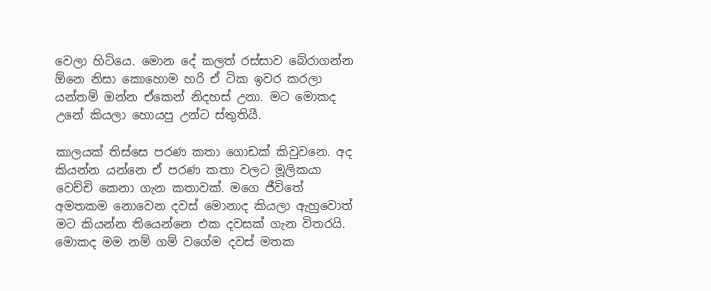වෙලා හිටියෙ. මොන දේ කලත් රස්සාව බේරාගන්න ඕනෙ නිසා කොහොම හරි ඒ ටික ඉවර කරලා යන්තම් ඔන්න ඒකෙන් නිදහස් උනා. මට මොකද උනේ කියලා හොයපු උන්ට ස්තුතියී.

කාලයක් තිස්සෙ පරණ කතා ගොඩක් කිවුවනෙ. අද කියන්න යන්නෙ ඒ පරණ කතා වලට මූලිකයා වෙච්චි කෙනා ගැන කතාවක්. මගෙ ජීවිතේ අමතකම නොවෙන දවස් මොනාද කියලා ඇහුවොත් මට කියන්න තියෙන්නෙ එක දවසක් ගැන විතරයි. මොකද මම නම් ගම් වගේම දවස් මතක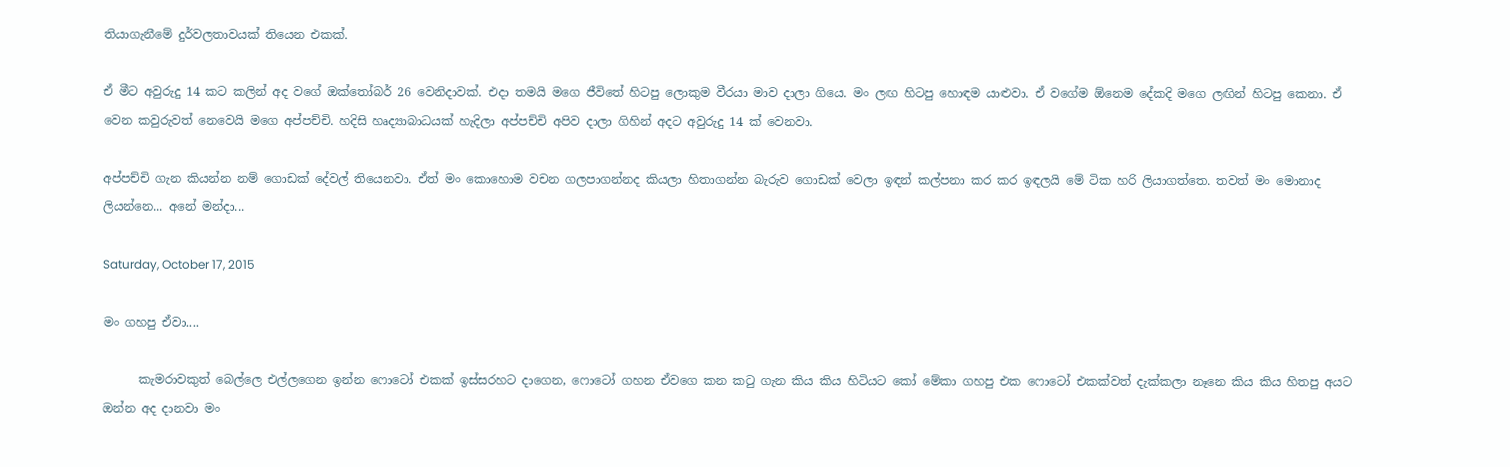තියාගැනීමේ දුර්වලතාවයක් තියෙන එකක්.

ඒ මීට අවුරුදු 14 කට කලින් අද වගේ ඔක්තෝබර් 26 වෙනිදාවක්. එදා තමයි මගෙ ජීවිතේ හිටපු ලොකුම වීරයා මාව දාලා ගියෙ. මං ලඟ හිටපු හොඳම යාළුවා. ඒ වගේම ඕනෙම දේකදි මගෙ ලඟින් හිටපු කෙනා. ඒ වෙන කවුරුවත් නෙවෙයි මගෙ අප්පච්චි. හදිසි හෘද්‍යාබාධයක් හැදිලා අප්පච්චි අපිව දාලා ගිහින් අදට අවුරුදු 14 ක් වෙනවා.

අප්පච්චි ගැන කියන්න නම් ගොඩක් දේවල් තියෙනවා. ඒත් මං කොහොම වචන ගලපාගන්නද කියලා හිතාගන්න බැරුව ගොඩක් වෙලා ඉඳන් කල්පනා කර කර ඉඳලයි මේ ටික හරි ලියාගත්තෙ. තවත් මං මොනාද ලියන්නෙ... අනේ මන්දා...

Saturday, October 17, 2015

මං ගහපු ඒවා....

      කැමරාවකුත් බෙල්ලෙ එල්ලගෙන ඉන්න ෆොටෝ එකක් ඉස්සරහට දාගෙන, ෆොටෝ ගහන ඒවගෙ කන කටු ගැන කිය කිය හිටියට කෝ මේකා ගහපු එක ෆොටෝ එකක්වත් දැක්කලා නෑනෙ කිය කිය හිතපු අයට ඔන්න අද දානවා මං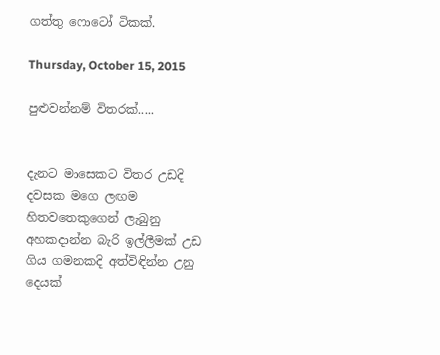ගත්තු ෆොටෝ ටිකක්.

Thursday, October 15, 2015

පුළුවන්නම් විතරක්.....


දැනට මාසෙකට විතර උඩදි දවසක මගෙ ලඟම හිතවතෙකුගෙන් ලැබුනු අහකදාන්න බැරි ඉල්ලීමක් උඩ ගිය ගමනකදි අත්විඳින්න උනු දෙයක්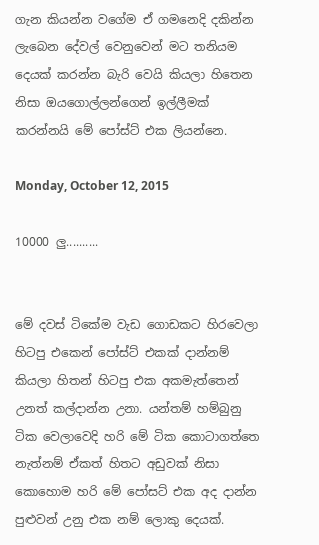ගැන කියන්න වගේම ඒ ගමනෙදි දකින්න ලැබෙන දේවල් වෙනුවෙන් මට තනියම දෙයක් කරන්න බැරි වෙයි කියලා හිතෙන නිසා ඔයගොල්ලන්ගෙන් ඉල්ලීමක් කරන්නයි මේ පෝස්ට් එක ලියන්නෙ.

Monday, October 12, 2015

10000 ලු..........


මේ දවස් ටිකේම වැඩ ගොඩකට හිරවෙලා හිටපු එකෙන් පෝස්ට් එකක් දාන්නම් කියලා හිතන් හිටපු එක අකමැත්තෙන් උනත් කල්දාන්න උනා. යන්තම් හම්බුනු ටික වෙලාවෙදි හරි මේ ටික කොටාගත්තෙ නැත්නම් ඒකත් හිතට අඩුවක් නිසා කොහොම හරි මේ පෝසට් එක අද දාන්න පුළුවන් උනු එක නම් ලොකු දෙයක්.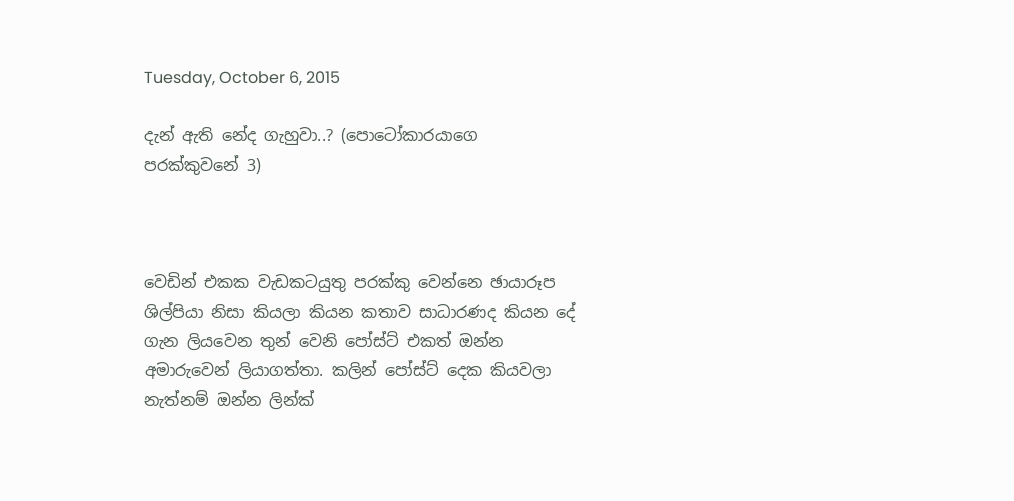Tuesday, October 6, 2015

දැන් ඇති නේද ගැහුවා..? (පොටෝකාරයාගෙ පරක්කුවනේ 3)



වෙඩින් එකක වැඩකටයුතු පරක්කු වෙන්නෙ ඡායාරූප ශිල්පියා නිසා කියලා කියන කතාව සාධාරණද කියන දේ ගැන ලියවෙන තුන් වෙනි පෝස්ට් එකත් ඔන්න අමාරුවෙන් ලියාගත්තා. කලින් පෝස්ට් දෙක කියවලා නැත්නම් ඔන්න ලින්ක්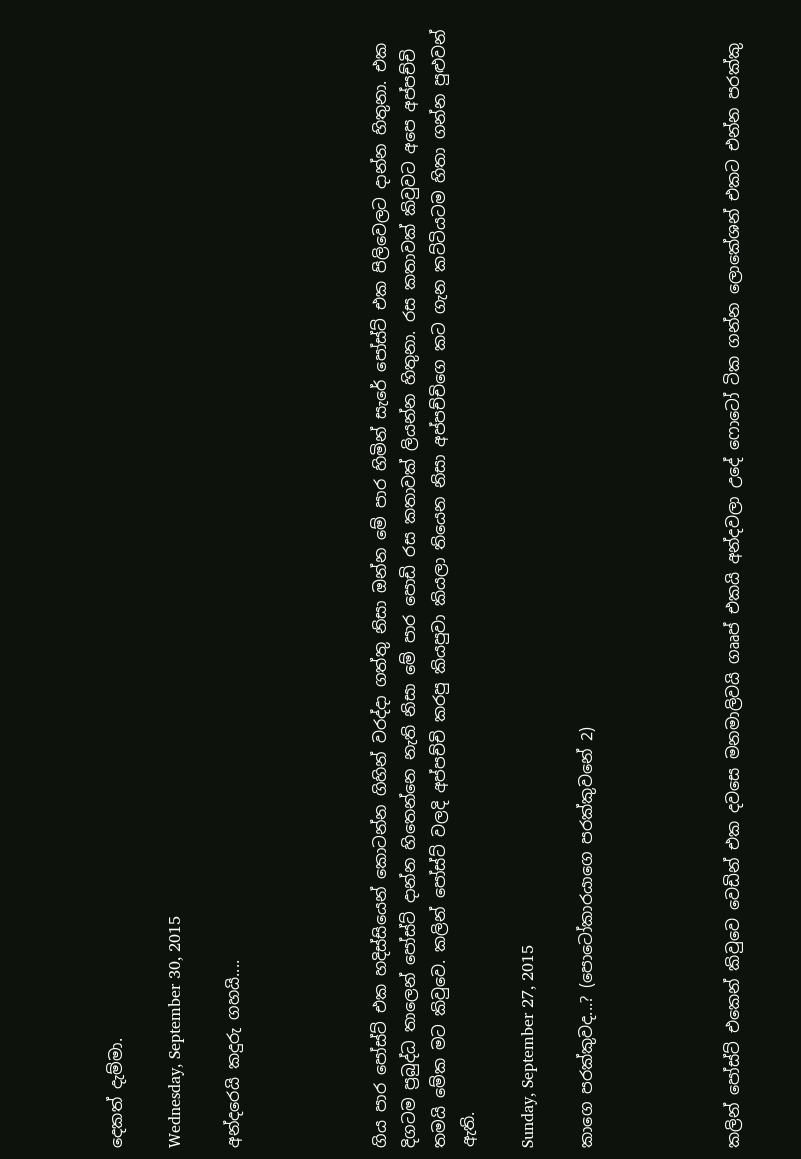දෙකත් දැම්මා.

Wednesday, September 30, 2015

අන්දරෙයි කදුරු ගහයි....




ගිය පාර පෝස්ට් එක හදිස්සියෙන් කොටන්න ගිහින් වරද්දා ගත්තු නිසා ඔන්න මේ පාර හිමින් සැරේ පෝස්ට් එක පිලිවෙලට දාන්න හිතුනා. එක දිගටම ප්‍රබුද්ධ තාලෙන් පෝස්ට් දාන්න හිතෙන්නෙ නැති නිසා මේ පාර පොඩි රස කතාවක් ලියන්න හිතුනා. රස කතාවක් කිවුවට අපෙ අප්පච්චි තමයි මේක මට කිවුවෙ. කලින් පෝස්ට් වලදි අප්පච්චි කරපු කියපුවා කියලා තියෙන නිසා අප්පච්චිගෙ කට ගැන කට්ටියටම හිතා ගන්න පුළුවන් ඇති.

Sunday, September 27, 2015

කාගෙ පරක්කුවද...? (පොටෝකාරයාගෙ පරක්කුවනේ 2)




කලින් පෝස්ට් එකෙන් කිවුවෙ වෙඩින් එක දවසෙ මනමාලිවයි ගෲප් එකයි අන්දවලා උදේ ෆොටෝ ටික ගන්න ලොකේශන් එකට එන්න පරක්කු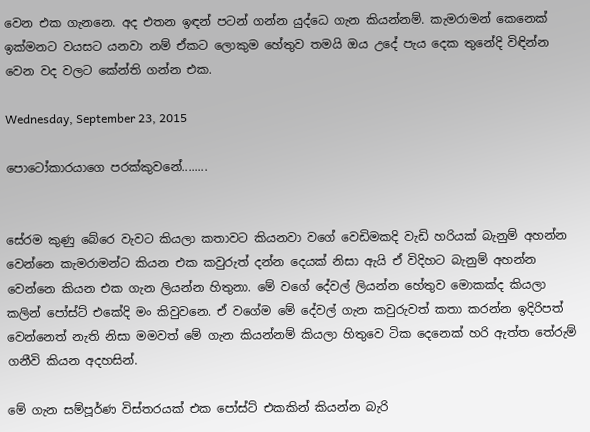වෙන එක ගැනනෙ. අද එතන ඉඳන් පටන් ගන්න යුද්ධෙ ගැන කියන්නම්. කැමරාමන් කෙනෙක් ඉක්මනට වයසට යනවා නම් ඒකට ලොකුම හේතුව තමයි ඔය උදේ පැය දෙක තුනේදි විඳින්න වෙන වද වලට කේන්ති ගන්න එක.

Wednesday, September 23, 2015

පොටෝකාරයාගෙ පරක්කුවනේ........


සේරම කුණු බේරෙ වැවට කියලා කතාවට කියනවා වගේ වෙඩිමකදි වැඩි හරියක් බැනුම් අහන්න වෙන්නෙ කැමරාමන්ට කියන එක කවුරුත් දන්න දෙයක් නිසා ඇයි ඒ විදිහට බැනුම් අහන්න වෙන්නෙ කියන එක ගැන ලියන්න හිතුනා. මේ වගේ දේවල් ලියන්න හේතුව මොකක්ද කියලා කලින් පෝස්ට් එකේදි මං කිවුවනෙ. ඒ වගේම මේ දේවල් ගැන කවුරුවත් කතා කරන්න ඉදිරිපත් වෙන්නෙත් නැති නිසා මමවත් මේ ගැන කියන්නම් කියලා හිතුවෙ ටික දෙනෙක් හරි ඇත්ත තේරුම් ගනීවි කියන අදහසින්.

මේ ගැන සම්පූර්ණ විස්තරයක් එක පෝස්ට් එකකින් කියන්න බැරි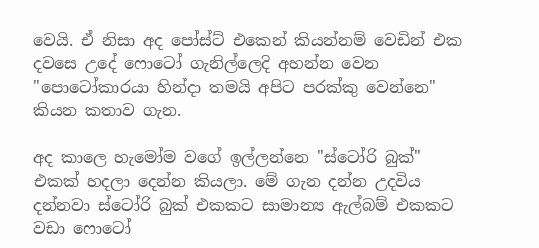වෙයි. ඒ නිසා අද පෝස්ට් එකෙන් කියන්නම් වෙඩින් එක දවසෙ උදේ ෆොටෝ ගැනිල්ලෙදි අහන්න වෙන "පොටෝකාරයා හින්දා තමයි අපිට පරක්කු වෙන්නෙ" කියන කතාව ගැන.

අද කාලෙ හැමෝම වගේ ඉල්ලන්නෙ "ස්ටෝරි බුක්" එකක් හදලා දෙන්න කියලා. මේ ගැන දන්න උදවිය දන්නවා ස්ටෝරි බුක් එකකට සාමාන්‍ය ඇල්බම් එකකට වඩා ෆොටෝ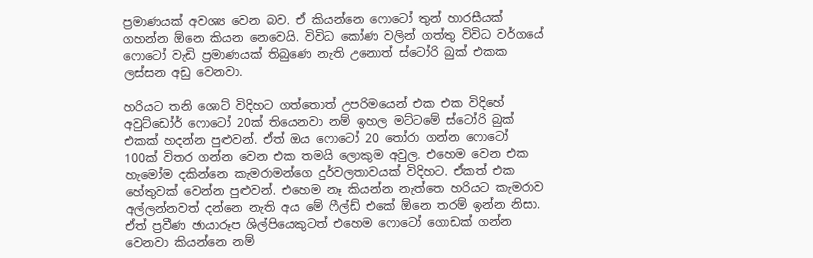ප්‍රමාණයක් අවශ්‍ය වෙන බව. ඒ කියන්නෙ ෆොටෝ තුන් හාරසීයක් ගහන්න ඕනෙ කියන නෙවෙයි. විවිධ කෝණ වලින් ගත්තු විවිධ වර්ගයේ ෆොටෝ වැඩි ප්‍රමාණයක් තිබුණෙ නැති උනොත් ස්ටෝරි බුක් එකක ලස්සන අඩු වෙනවා.

හරියට තනි ශොට් විදිහට ගත්තොත් උපරිමයෙන් එක එක විදිහේ අවුට්ඩෝර් ෆොටෝ 20ක් තියෙනවා නම් ඉහල මට්ටමේ ස්ටෝරි බුක් එකක් හදන්න පුළුවන්. ඒත් ඔය ෆොටෝ 20 තෝරා ගන්න ෆොටෝ 100ක් විතර ගන්න වෙන එක තමයි ලොකුම අවුල. එහෙම වෙන එක හැමෝම දකින්නෙ කැමරාමන්ගෙ දුර්වලතාවයක් විදිහට. ඒකත් එක හේතුවක් වෙන්න පුළුවන්. එහෙම නෑ කියන්න නැත්තෙ හරියට කැමරාව අල්ලන්නවත් දන්නෙ නැති අය මේ ෆීල්ඩ් එකේ ඕනෙ තරම් ඉන්න නිසා. ඒත් ප්‍රවීණ ඡායාරූප ශිල්පියෙකුටත් එහෙම ෆොටෝ ගොඩක් ගන්න වෙනවා කියන්නෙ නම්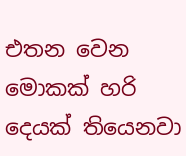එතන වෙන මොකක් හරි දෙයක් තියෙනවා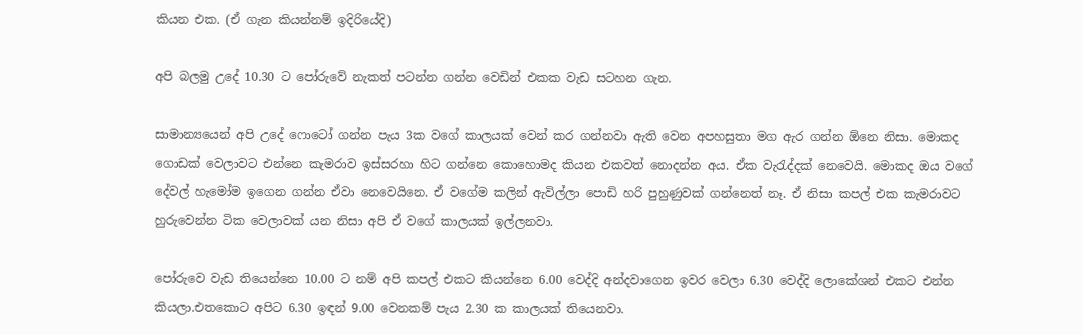කියන එක. (ඒ ගැන කියන්නම් ඉදිරියේදි)

අපි බලමු උදේ 10.30 ට පෝරුවේ නැකත් පටන්න ගන්න වෙඩින් එකක වැඩ සටහන ගැන.

සාමාන්‍යයෙන් අපි උදේ ෆොටෝ ගන්න පැය 3ක වගේ කාලයක් වෙන් කර ගන්නවා ඇති වෙන අපහසුතා මග ඇර ගන්න ඕනෙ නිසා. මොකද ගොඩක් වෙලාවට එන්නෙ කැමරාව ඉස්සරහා හිට ගන්නෙ කොහොමද කියන එකවත් නොදන්න අය. ඒක වැරැද්දක් නෙවෙයි. මොකද ඔය වගේ දේවල් හැමෝම ඉගෙන ගන්න ඒවා නෙවෙයිනෙ. ඒ වගේම කලින් ඇවිල්ලා පොඩි හරි පුහුණුවක් ගන්නෙත් නෑ. ඒ නිසා කපල් එක කැමරාවට හුරුවෙන්න ටික වෙලාවක් යන නිසා අපි ඒ වගේ කාලයක් ඉල්ලනවා.

පෝරුවෙ වැඩ තියෙන්නෙ 10.00 ට නම් අපි කපල් එකට කියන්නෙ 6.00 වෙද්දි අන්දවාගෙන ඉවර වෙලා 6.30 වෙද්දි ලොකේශන් එකට එන්න කියලා.එතකොට අපිට 6.30 ඉඳන් 9.00 වෙනකම් පැය 2.30 ක කාලයක් තියෙනවා.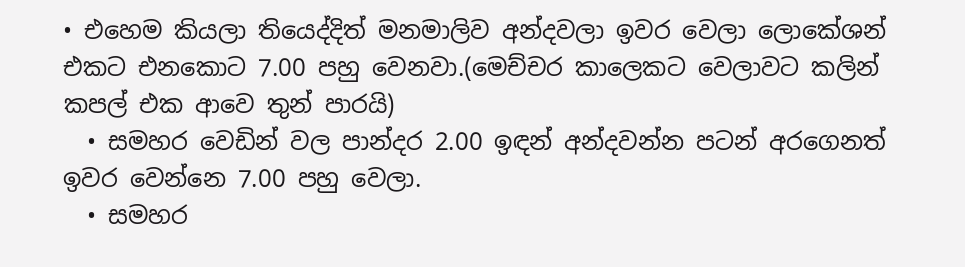• එහෙම කියලා තියෙද්දිත් මනමාලිව අන්දවලා ඉවර වෙලා ලොකේශන් එකට එනකොට 7.00 පහු වෙනවා.(මෙච්චර කාලෙකට වෙලාවට කලින් කපල් එක ආවෙ තුන් පාරයි)
  • සමහර වෙඩින් වල පාන්දර 2.00 ඉඳන් අන්දවන්න පටන් අරගෙනත් ඉවර වෙන්නෙ 7.00 පහු වෙලා.
  • සමහර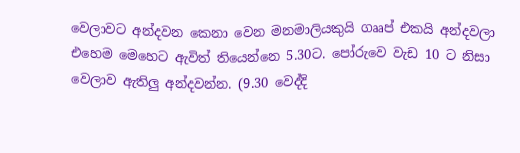වෙලාවට අන්දවන කෙනා වෙන මනමාලියකුයි ගෲප් එකයි අන්දවලා එහෙම මෙහෙට ඇවිත් තියෙන්නෙ 5.30ට. පෝරුවෙ වැඩ 10 ට නිසා වෙලාව ඇතිලු අන්දවන්න. (9.30 වෙද්දි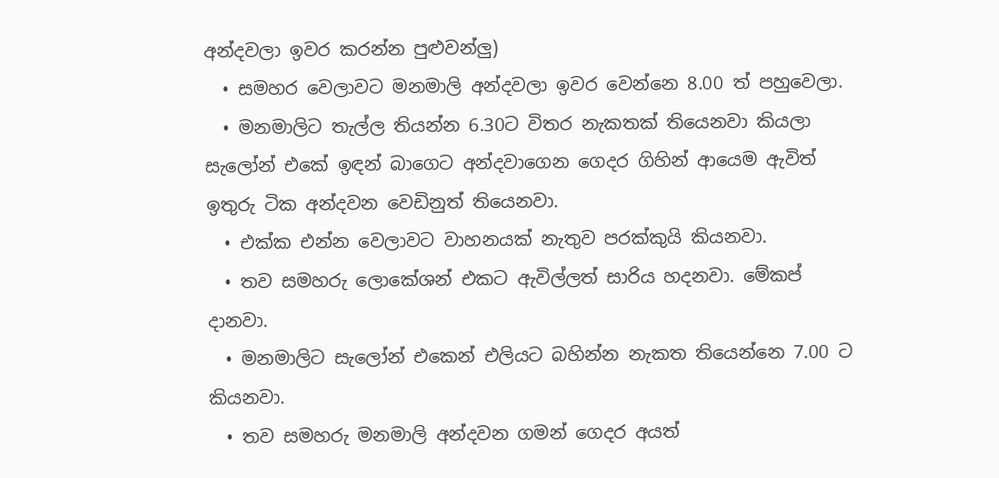අන්දවලා ඉවර කරන්න පුළුවන්ලු)
  • සමහර වෙලාවට මනමාලි අන්දවලා ඉවර වෙන්නෙ 8.00 ත් පහුවෙලා.
  • මනමාලිට තැල්ල තියන්න 6.30ට විතර නැකතක් තියෙනවා කියලා සැලෝන් එකේ ඉඳන් බාගෙට අන්දවාගෙන ගෙදර ගිහින් ආයෙම ඇවිත් ඉතුරු ටික අන්දවන වෙඩිනුත් තියෙනවා.
  • එක්ක එන්න වෙලාවට වාහනයක් නැතුව පරක්කුයි කියනවා.
  • තව සමහරු ලොකේශන් එකට ඇවිල්ලත් සාරිය හදනවා. මේකප් දානවා.
  • මනමාලිට සැලෝන් එකෙන් එලියට බහින්න නැකත තියෙන්නෙ 7.00 ට කියනවා.
  • තව සමහරු මනමාලි අන්දවන ගමන් ගෙදර අයත්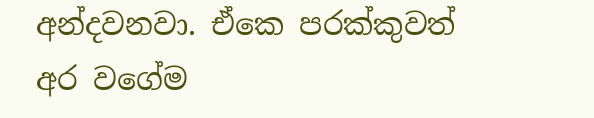අන්දවනවා. ඒකෙ පරක්කුවත් අර වගේම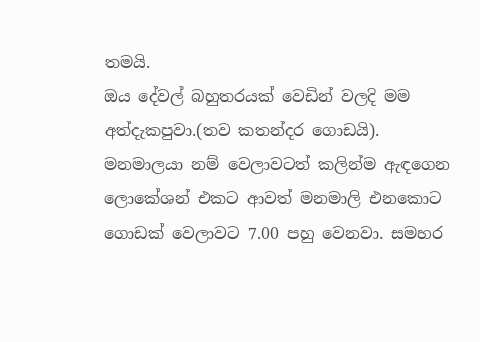තමයි.
ඔය දේවල් බහුතරයක් වෙඩින් වලදි මම අත්දැකපුවා.(තව කතන්දර ගොඩයි). මනමාලයා නම් වෙලාවටත් කලින්ම ඇඳගෙන ලොකේශන් එකට ආවත් මනමාලි එනකොට ගොඩක් වෙලාවට 7.00 පහු වෙනවා. සමහර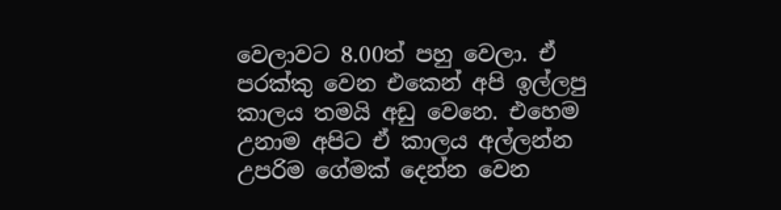වෙලාවට 8.00ත් පහු වෙලා. ඒ පරක්කු වෙන එකෙන් අපි ඉල්ලපු කාලය තමයි අඩු වෙනෙ. එහෙම උනාම අපිට ඒ කාලය අල්ලන්න උපරිම ගේමක් දෙන්න වෙන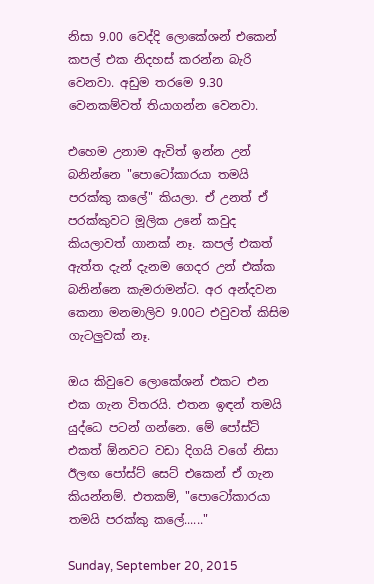නිසා 9.00 වෙද්දි ලොකේශන් එකෙන් කපල් එක නිදහස් කරන්න බැරි වෙනවා. අඩුම තරමෙ 9.30 වෙනකම්වත් තියාගන්න වෙනවා.

එහෙම උනාම ඇවිත් ඉන්න උන් බනින්නෙ "පොටෝකාරයා තමයි පරක්කු කලේ" කියලා. ඒ උනත් ඒ පරක්කුවට මූලික උනේ කවුද කියලාවත් ගානක් නෑ. කපල් එකත් ඇත්ත දැන් දැනම ගෙදර උන් එක්ක බනින්නෙ කැමරාමන්ට. අර අන්දවන කෙනා මනමාලිව 9.00ට එවුවත් කිසිම ගැටලුවක් නෑ.

ඔය කිවුවෙ ලොකේශන් එකට එන එක ගැන විතරයි. එතන ඉඳන් තමයි යුද්ධෙ පටන් ගන්නෙ. මේ පෝස්ට් එකත් ඕනවට වඩා දිගයි වගේ නිසා ඊලඟ පෝස්ට් සෙට් එකෙන් ඒ ගැන කියන්නම්. එතකම්, "පොටෝකාරයා තමයි පරක්කු කලේ......"

Sunday, September 20, 2015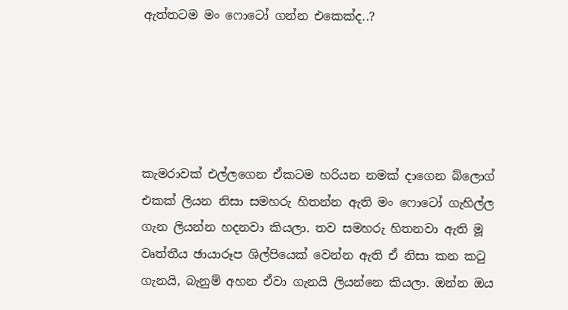ඇත්තටම මං ෆොටෝ ගන්න එකෙක්ද..?





කැමරාවක් එල්ලගෙන ඒකටම හරියන නමක් දාගෙන බ්ලොග් එකක් ලියන නිසා සමහරු හිතන්න ඇති මං ෆොටෝ ගැහිල්ල ගැන ලියන්න හදනවා කියලා. තව සමහරු හිතනවා ඇති මූ වෘත්තීය ඡායාරූප ශිල්පියෙක් වෙන්න ඇති ඒ නිසා කන කටු ගැනයි, බැනුම් අහන ඒවා ගැනයි ලියන්නෙ කියලා. ඔන්න ඔය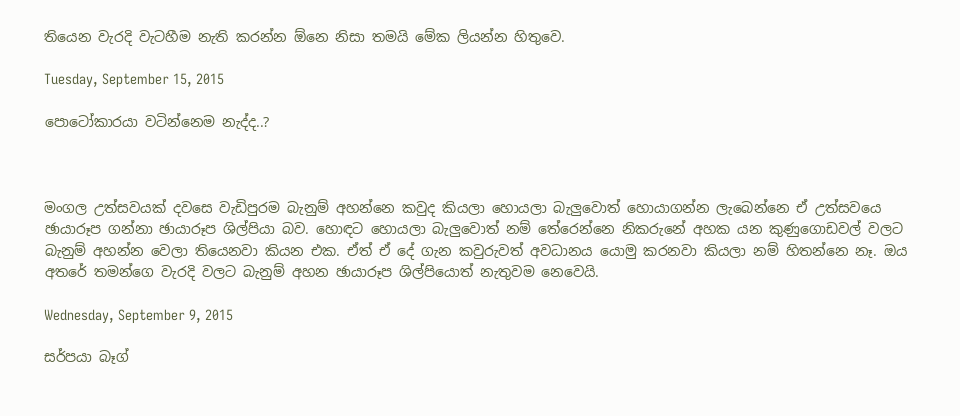තියෙන වැරදි වැටහීම නැති කරන්න ඕනෙ නිසා තමයි මේක ලියන්න හිතුවෙ.

Tuesday, September 15, 2015

පොටෝකාරයා වටින්නෙම නැද්ද..?



මංගල උත්සවයක් දවසෙ වැඩිපුරම බැනුම් අහන්නෙ කවුද කියලා හොයලා බැලුවොත් හොයාගන්න ලැබෙන්නෙ ඒ උත්සවයෙ ඡායාරූප ගන්නා ඡායාරූප ශිල්පියා බව. හොඳට හොයලා බැලුවොත් නම් තේරෙන්නෙ නිකරුනේ අහක යන කුණුගොඩවල් වලට බැනුම් අහන්න වෙලා තියෙනවා කියන එක. ඒත් ඒ දේ ගැන කවුරුවත් අවධානය යොමු කරනවා කියලා නම් හිතන්නෙ නෑ. ඔය අතරේ තමන්ගෙ වැරදි වලට බැනුම් අහන ඡායාරූප ශිල්පියොත් නැතුවම නෙවෙයි.

Wednesday, September 9, 2015

සර්පයා බෑග්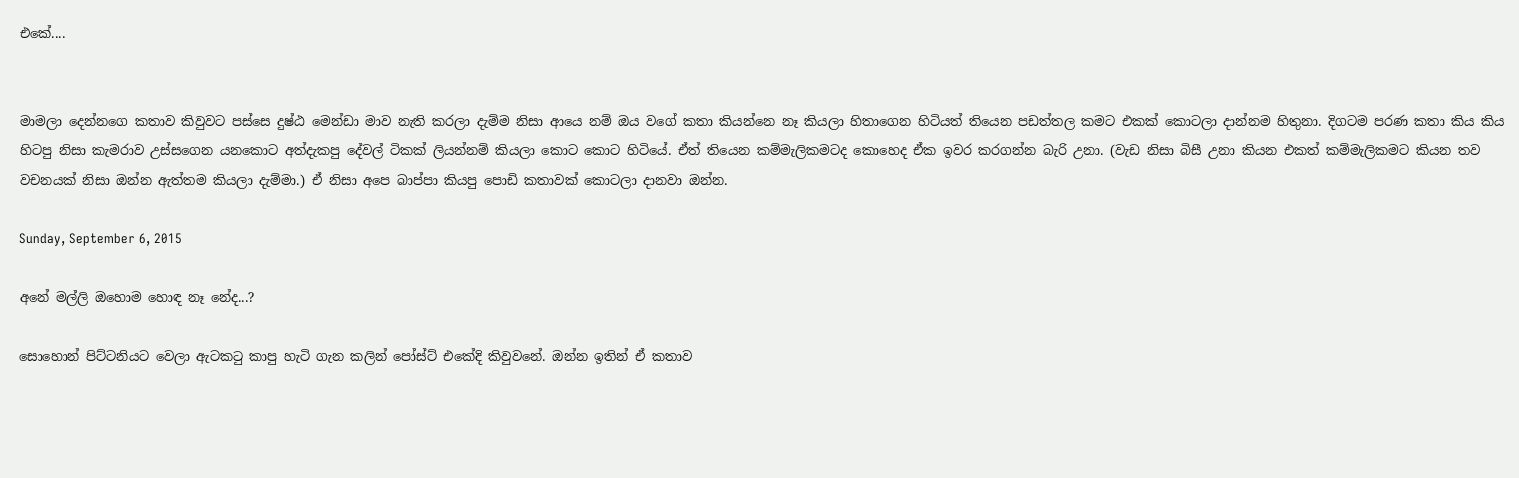එකේ....


මාමලා දෙන්නගෙ කතාව කිවුවට පස්සෙ දුෂ්ඨ මෙන්ඩා මාව නැති කරලා දැම්ම නිසා ආයෙ නම් ඔය වගේ කතා කියන්නෙ නෑ කියලා හිතාගෙන හිටියත් තියෙන පඩත්තල කමට එකක් කොටලා දාන්නම හිතුනා. දිගටම පරණ කතා කිය කිය හිටපු නිසා කැමරාව උස්සගෙන යනකොට අත්දැකපු දේවල් ටිකක් ලියන්නම් කියලා කොට කොට හිටියේ. ඒත් තියෙන කම්මැලිකමටද කොහෙද ඒක ඉවර කරගන්න බැරි උනා. (වැඩ නිසා බිසී උනා කියන එකත් කම්මැලිකමට කියන තව වචනයක් නිසා ඔන්න ඇත්තම කියලා දැම්මා.) ඒ නිසා අපෙ බාප්පා කියපු පොඩි කතාවක් කොටලා දානවා ඔන්න.

Sunday, September 6, 2015

අනේ මල්ලි ඔහොම හොඳ නෑ නේද...?

සොහොන් පිට්ටනියට වෙලා ඇටකටු කාපු හැටි ගැන කලින් පෝස්ට් එකේදි කිවුවනේ. ඔන්න ඉතින් ඒ කතාව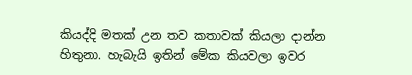කියද්දි මතක් උන තව කතාවක් කියලා දාන්න හිතුනා. හැබැයි ඉතින් මේක කියවලා ඉවර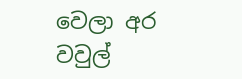වෙලා අර වවුල්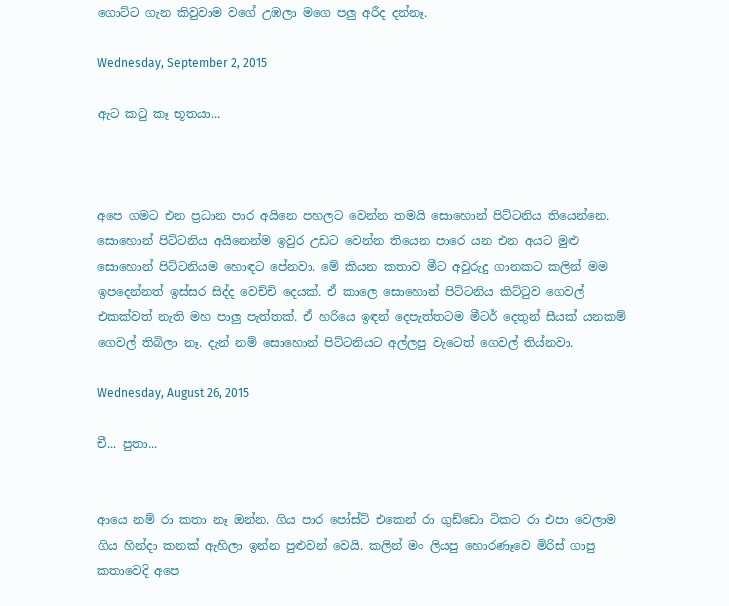ගොට්ට ගැන කිවුවාම වගේ උඹලා මගෙ පලු අරීද දන්නෑ.

Wednesday, September 2, 2015

ඇට කටු කෑ භූතයා...



අපෙ ගමට එන ප්‍රධාන පාර අයිනෙ පහලට වෙන්න තමයි සොහොන් පිට්ටනිය තියෙන්නෙ. සොහොන් පිට්ටනිය අයිනෙන්ම ඉවුර උඩට වෙන්න තියෙන පාරෙ යන එන අයට මුළු සොහොන් පිට්ටනියම හොඳට පේනවා. මේ කියන කතාව මීට අවුරුදු ගානකට කලින් මම ඉපදෙන්නත් ඉස්සර සිද්ද වෙච්චි දෙයක්. ඒ කාලෙ සොහොන් පිට්ටනිය කිට්ටුව ගෙවල් එකක්වත් නැති මහ පාලු පැත්තක්. ඒ හරියෙ ඉඳන් දෙපැත්තටම මීටර් දෙතුන් සීයක් යනකම් ගෙවල් තිබිලා නෑ. දැන් නම් සොහොන් පිට්ටනියට අල්ලපු වැටෙත් ගෙවල් තිය්නවා.

Wednesday, August 26, 2015

චී... පුතා...


ආයෙ නම් රා කතා නෑ ඔන්න. ගිය පාර පෝස්ට් එකෙන් රා ගුඩ්ඩො ටිකට රා එපා වෙලාම ගිය හින්දා කනක් ඇහිලා ඉන්න පුළුවන් වෙයි. කලින් මං ලියපු හොරණෑවෙ මිරිස් ගාපු කතාවෙදි අපෙ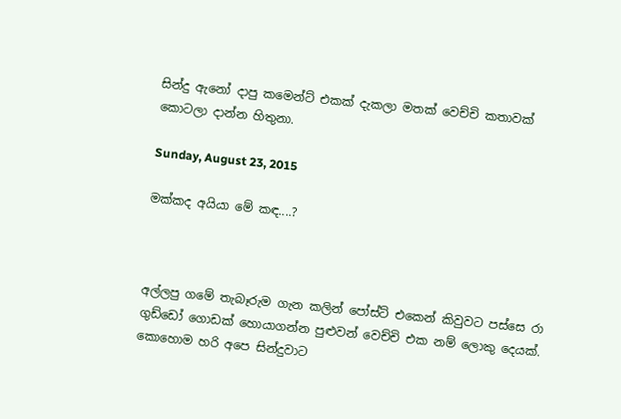සින්දු ඇනෝ දාපු කමෙන්ට් එකක් දැකලා මතක් වෙච්චි කතාවක් කොටලා දාන්න හිතුනා.

Sunday, August 23, 2015

මක්කද අයියා මේ කඳ....?



අල්ලපු ගමේ තැබෑරුම ගැන කලින් පෝස්ට් එකෙන් කිවුවට පස්සෙ රා ගුඩ්ඩෝ ගොඩක් හොයාගන්න පුළුවන් වෙච්චි එක නම් ලොකු දෙයක්. කොහොම හරි අපෙ සින්දුවාට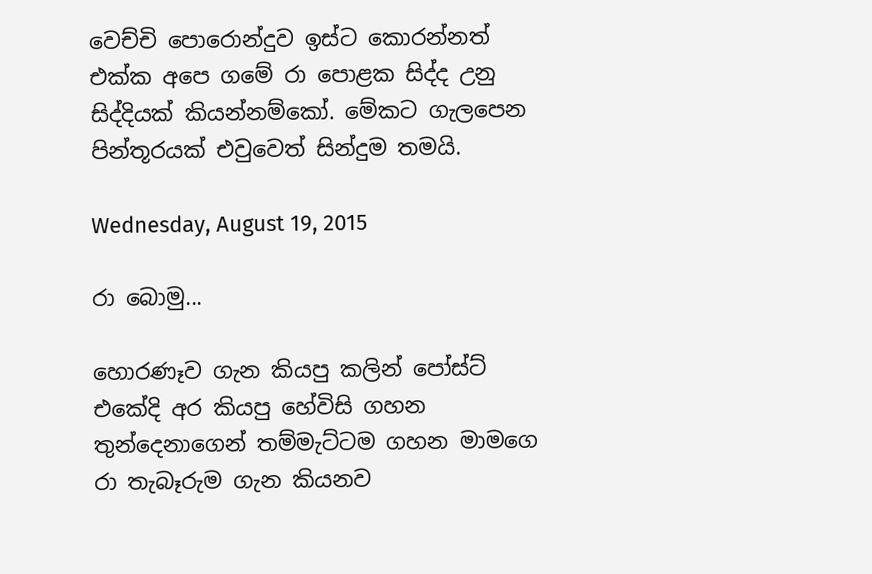වෙච්චි පොරොන්දුව ඉස්ට කොරන්නත් එක්ක අපෙ ගමේ රා පොළක සිද්ද උනු සිද්දියක් කියන්නම්කෝ. මේකට ගැලපෙන පින්තූරයක් එවුවෙත් සින්දුම තමයි.

Wednesday, August 19, 2015

රා බොමු...

හොරණෑව ගැන කියපු කලින් පෝස්ට් එකේදි අර කියපු හේවිසි ගහන තුන්දෙනාගෙන් තම්මැට්ටම ගහන මාමගෙ රා තැබෑරුම ගැන කියනව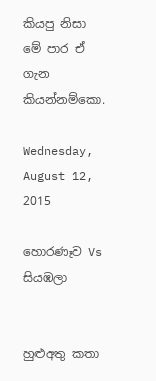කියපු නිසා මේ පාර ඒ ගැන කියන්නම්කො.

Wednesday, August 12, 2015

හොරණෑව Vs සියඹලා


හුළුඅතු කතා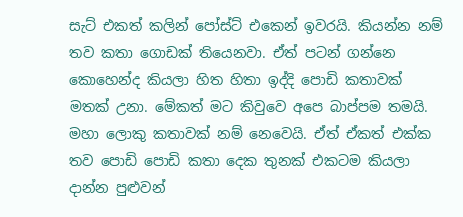සැට් එකත් කලින් පෝස්ට් එකෙන් ඉවරයි. කියන්න නම් තව කතා ගොඩක් තියෙනවා. ඒත් පටන් ගන්නෙ කොහෙන්ද කියලා හිත හිතා ඉද්දි පොඩි කතාවක් මතක් උනා. මේකත් මට කිවුවෙ අපෙ බාප්පම තමයි. මහා ලොකු කතාවක් නම් නෙවෙයි. ඒත් ඒකත් එක්ක තව පොඩි පොඩි කතා දෙක තුනක් එකටම කියලා දාන්න පුළුවන්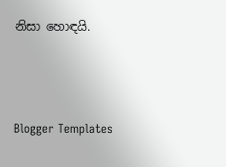නිසා හොඳයි.



Blogger Templates